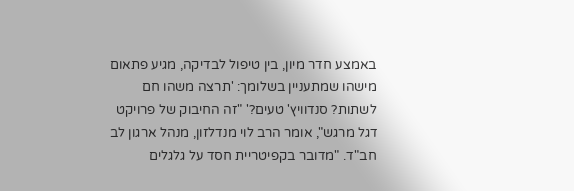באמצע חדר מיון, בין טיפול לבדיקה, מגיע פתאום מישהו שמתעניין בשלומך: 'תרצה משהו חם לשתות? סנדוויץ' טעים?' "זה החיבוק של פרויקט דגל מרגש", אומר הרב לוי מנדלזון, מנהל ארגון לב חב"ד. "מדובר בקפיטריית חסד על גלגלים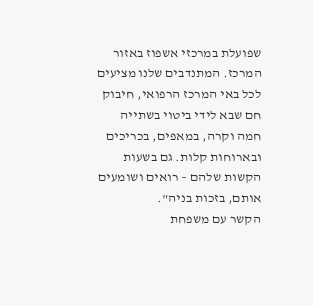שפועלת במרכזי אשפוז באזור המרכז. המתנדבים שלנו מציעים לכל באי המרכז הרפואי, חיבוק חם שבא לידי ביטוי בשתייה חמה וקרה, במאפים, בכריכים ובארוחות קלות. גם בשעות הקשות שלהם – רואים ושומעים אותם, בזכות בניה".
הקשר עם משפחת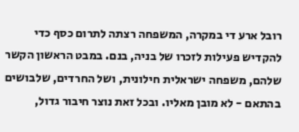רובל ארע די במקרה, המשפחה רצתה לתרום כסף כדי להקדיש פעילות לזכרו של בניה, בנם. במבט הראשון הקשר שלהם, משפחה ישראלית חילונית, ושל החרדים, שלבושים בהתאם - לא מובן מאליו. ובכל זאת נוצר חיבור גדול,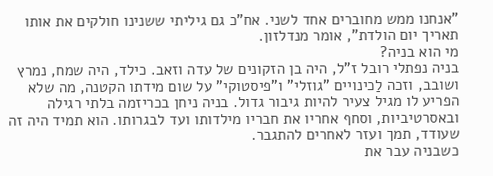"אנחנו ממש מחוברים אחד לשני. אח"כ גם גיליתי ששנינו חולקים את אותו תאריך יום הולדת", אומר מנדלזון.
מי הוא בניה?
בניה נפתלי רובל ז"ל, היה בן הזקונים של עדה וזאב. כילד, היה שמח, נמרץ ושובב, וזכה לַכינויים "גוזלי" ו"פיסטוקי" על שום מידתו הקטנה, מה שלא הפריע לו מגיל צעיר להיות גיבור גדול. בניה ניחן בכריזמה בלתי רגילה ובאסרטיביות, וסחף אחריו את חבריו מילדותו ועד לבגרותו. הוא תמיד היה זה שעודד, תמך ועזר לאחרים להתגבר.
כשבניה עבר את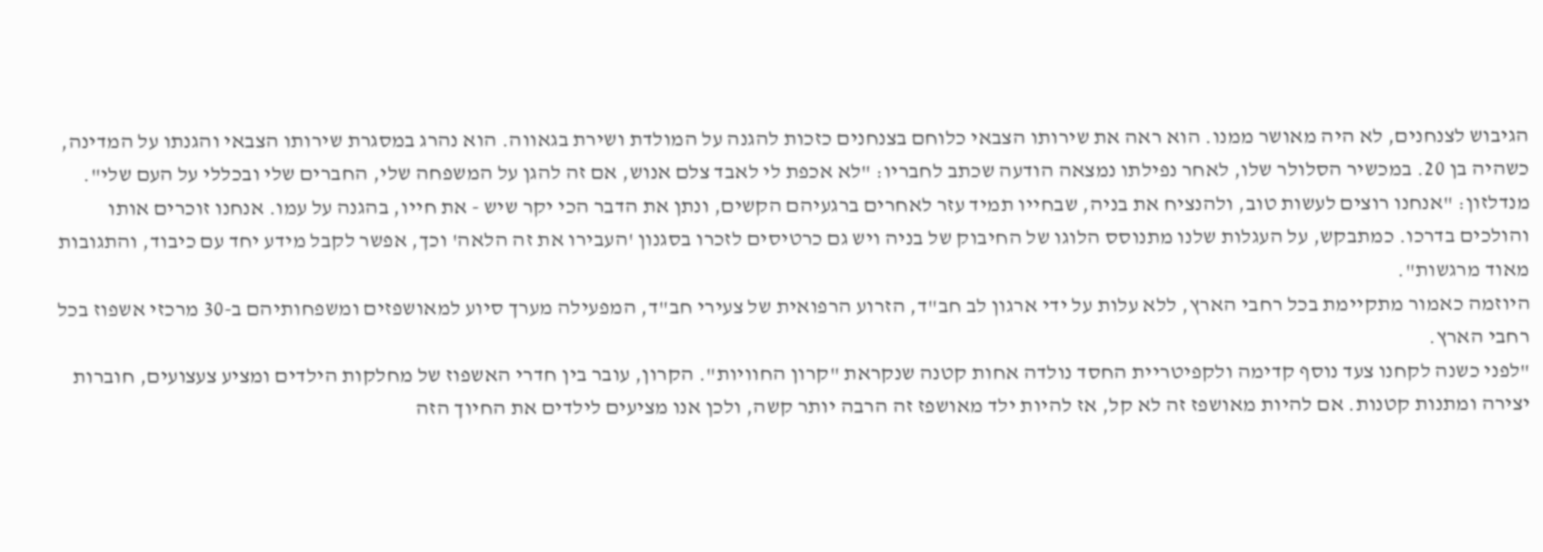הגיבוש לצנחנים, לא היה מאושר ממנו. הוא ראה את שירותו הצבאי כלוחם בצנחנים כזכות להגנה על המולדת ושירת בגאווה. הוא נהרג במסגרת שירותו הצבאי והגנתו על המדינה, כשהיה בן 20. במכשיר הסלולר שלו, לאחר נפילתו נמצאה הודעה שכתב לחבריו: "לא אכפת לי לאבד צלם אנוש, אם זה להגן על המשפחה שלי, החברים שלי ובכללי על העם שלי".
מנדלזון: "אנחנו רוצים לעשות טוב, ולהנציח את בניה, שבחייו תמיד עזר לאחרים ברגעיהם הקשים, ונתן את הדבר הכי יקר שיש - את חייו, בהגנה על עמו. אנחנו זוכרים אותו והולכים בדרכו. כמתבקש, על העגלות שלנו מתנוסס הלוגו של החיבוק של בניה ויש גם כרטיסים לזכרו בסגנון 'העבירו את זה הלאה' וכך, אפשר לקבל מידע יחד עם כיבוד, והתגובות מאוד מרגשות".
היוזמה כאמור מתקיימת בכל רחבי הארץ, ללא עלות על ידי ארגון לב חב"ד, הזרוע הרפואית של צעירי חב"ד, המפעילה מערך סיוע למאושפזים ומשפחותיהם ב-30 מרכזי אשפוז בכל רחבי הארץ.
"לפני כשנה לקחנו צעד נוסף קדימה ולקפיטריית החסד נולדה אחות קטנה שנקראת "קרון החוויות". הקרון, עובר בין חדרי האשפוז של מחלקות הילדים ומציע צעצועים, חוברות יצירה ומתנות קטנות. אם להיות מאושפז זה לא קל, אז להיות ילד מאושפז זה הרבה יותר קשה, ולכן אנו מציעים לילדים את החיוך הזה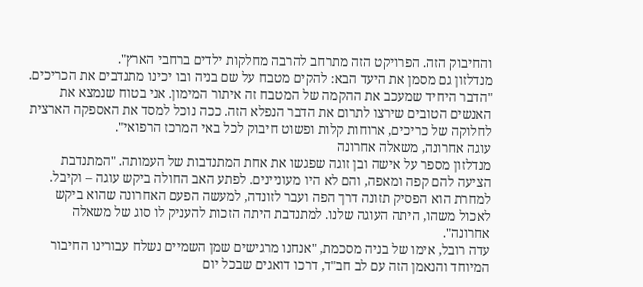והחיבוק הזה. הפרויקט הזה מתרחב להרבה מחלקות ילדים ברחבי הארץ".
מנדלזון גם מסמן את היעד הבא: להקים מטבח על שם בניה ובו יכינו מתנדבים את הכריכים. "הדבר היחיד שמעכב את ההקמה של המטבח זה איתור המימון. אני בטוח שנמצא את האנשים הטובים שירצו לתרום את הדבר הנפלא הזה. ככה נוכל למסד את האספקה הארצית לחלוקה של כריכים, ארוחות קלות ופשוט חיבוק לכל באי המרכז הרפואי".
עוגה אחרונה, משאלה אחרונה
מנדלזון מספר על אישה ובן זוגה שפגשו את אחת המתנדבות של העמותה. "המתנדבת הציעה להם קפה ומאפה, והם לא היו מעוניינים. לפתע האב החולה ביקש עוגה – וקיבל. למחרת הוא הפסיק תזונה דרך הפה ועבר לזונדה, למעשה הפעם האחרונה שהוא ביקש לאכול משהו, היתה העוגה שלנו. למתנדבת היתה הזכות להעניק לו סוג של משאלה אחרונה".
עדה רובל, אימו של בניה מסכמת, "אנחנו מרגישים שמן השמיים נשלח עבורינו החיבור המיוחד והנאמן הזה עם לב חב"ד, דרכו דואגים שבכל יום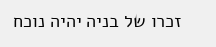זכרו של בניה יהיה נוכח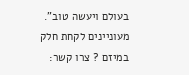בעולם ויעשה טוב".
מעוניינים לקחת חלק במיזם ? צרו קשר: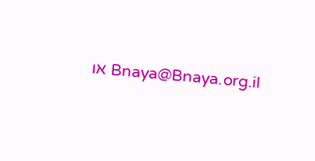Bnaya@Bnaya.org.il או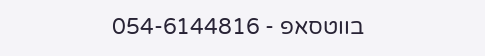בווטסאפ - 054-6144816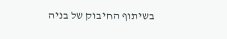בשיתוף החיבוק של בניה